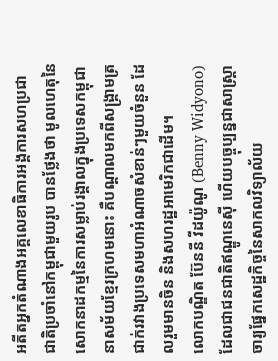អតីតអ្នកតំណាងអគ្គលេខាធិការអង្គការសហប្រជាជាតិប្រចាំនៅកម្ពុជាមួយរូប បានថ្លែងថា មូលហេតុនៃសោកនាដកម្មនៃការសម្លាប់រង្គាលក្នុងប្រទេសកម្ពុជា នាសម័យខ្មែរក្រហមនោះ គឺបណ្ដាលមកពីសង្គ្រាមត្រជាក់រវាងប្រទេសមហាអំណាចសំខាន់ៗមួយចំនួន ដែលរួមមានចិន និងសហរដ្ឋអាមេរិកជាដើម។
លោកបណ្ឌិត ប៊ែននី វីដយ៉ូណូ (Benny Widyono) ដែលជាជនជាតិឥណ្ឌូនេស៊ី ហើយបច្ចុប្បន្នជាសាស្ត្រាចារ្យផ្នែកសេដ្ឋកិច្ចនៃសាកលវិទ្យាល័យ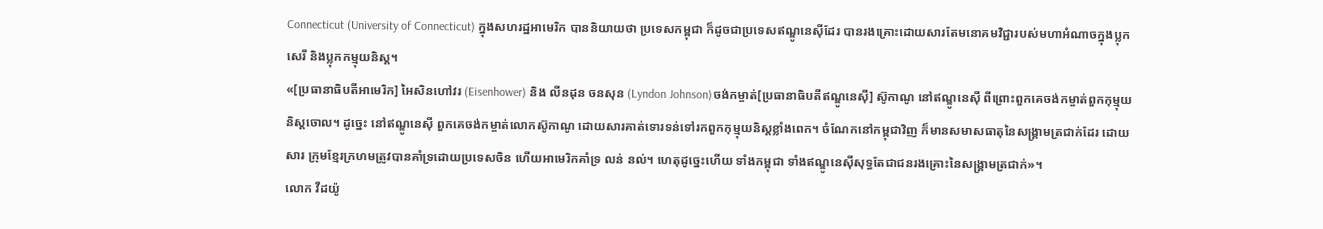Connecticut (University of Connecticut) ក្នុងសហរដ្ឋអាមេរិក បាននិយាយថា ប្រទេសកម្ពុជា ក៏ដូចជាប្រទេសឥណ្ឌូនេស៊ីដែរ បានរងគ្រោះដោយសារតែមនោគមវិជ្ជារបស់មហាអំណាចក្នុងប្លុកសេរី និងប្លុកកម្មុយនិស្ត។
«[ប្រធានាធិបតីអាមេរិក] អៃសិនហៅវរ (Eisenhower) និង លីនដុន ចនសុន (Lyndon Johnson)ចង់កម្ចាត់[ប្រធានាធិបតីឥណ្ឌូនេស៊ី] ស៊ូកាណូ នៅឥណ្ឌូនេស៊ី ពីព្រោះពួកគេចង់កម្ចាត់ពួកកុម្មុយនិស្តចោល។ ដូច្នេះ នៅឥណ្ឌូនេស៊ី ពួកគេចង់កម្ចាត់លោកស៊ូកាណូ ដោយសារគាត់ទោរទន់ទៅរកពួកកុម្មុយនិស្តខ្លាំងពេក។ ចំណែកនៅកម្ពុជាវិញ ក៏មានសមាសធាតុនៃសង្គ្រាមត្រជាក់ដែរ ដោយសារ ក្រុមខ្មែរក្រហមត្រូវបានគាំទ្រដោយប្រទេសចិន ហើយអាមេរិកគាំទ្រ លន់ នល់។ ហេតុដូច្នេះហើយ ទាំងកម្ពុជា ទាំងឥណ្ឌូនេស៊ីសុទ្ធតែជាជនរងគ្រោះនៃសង្គ្រាមត្រជាក់»។
លោក វីដយ៉ូ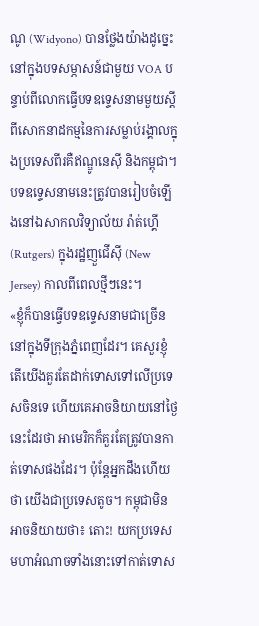ណូ (Widyono) បានថ្លែងយ៉ាងដូច្នេះនៅក្នុងបទសម្ភាសន៍ជាមួយ VOA បន្ទាប់ពីលោកធ្វើបទឧទ្ទេសនាមមួយស្តីពីសោកនាដកម្មនៃការសម្លាប់រង្គាលក្នុងប្រទេសពីរគឺឥណ្ឌូនេស៊ី និងកម្ពុជា។ បទឧទ្ទេសនាមនេះត្រូវបានរៀបចំឡើងនៅឯសាកលវិទ្យាល័យ រ៉ាត់ហ្គើ (Rutgers) ក្នុងរដ្ឋញួជើស៊ី (New Jersey) កាលពីពេលថ្មីៗនេះ។
«ខ្ញុំក៏បានធ្វើបទឧទ្ទេសនាមជាច្រើននៅក្នុងទីក្រុងភ្នំពេញដែរ។ គេសួរខ្ញុំ តើយើងគួរតែដាក់ទោសទៅលើប្រទេសចិនទេ ហើយគេអាចនិយាយនៅថ្ងៃនេះដែរថា អាមេរិកក៏គួរតែត្រូវបានកាត់ទោសផងដែរ។ ប៉ុន្តែអ្នកដឹងហើយថា យើងជាប្រទេសតូច។ កម្ពុជាមិនអាចនិយាយថា៖ តោះ! យកប្រទេសមហាអំណាចទាំងនោះទៅកាត់ទោស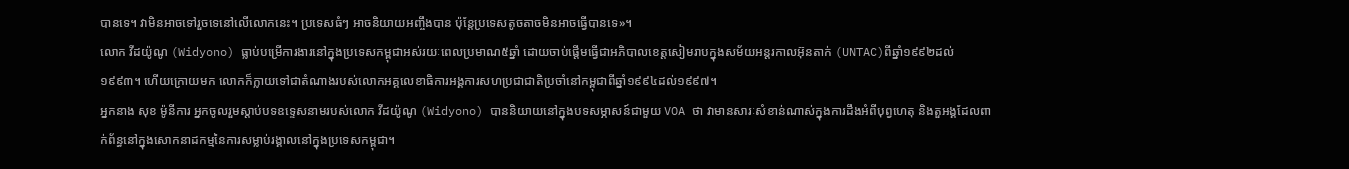បានទេ។ វាមិនអាចទៅរួចទេនៅលើលោកនេះ។ ប្រទេសធំៗ អាចនិយាយអញ្ចឹងបាន ប៉ុន្តែប្រទេសតូចតាចមិនអាចធ្វើបានទេ»។
លោក វីដយ៉ូណូ (Widyono) ធ្លាប់បម្រើការងារនៅក្នុងប្រទេសកម្ពុជាអស់រយៈពេលប្រមាណ៥ឆ្នាំ ដោយចាប់ផ្តើមធ្វើជាអភិបាលខេត្តសៀមរាបក្នុងសម័យអន្តរកាលអ៊ុនតាក់ (UNTAC)ពីឆ្នាំ១៩៩២ដល់១៩៩៣។ ហើយក្រោយមក លោកក៏ក្លាយទៅជាតំណាងរបស់លោកអគ្គលេខាធិការអង្គការសហប្រជាជាតិប្រចាំនៅកម្ពុជាពីឆ្នាំ១៩៩៤ដល់១៩៩៧។
អ្នកនាង សុខ ម៉ូនីការ អ្នកចូលរួមស្ដាប់បទឧទ្ទេសនាមរបស់លោក វីដយ៉ូណូ (Widyono) បាននិយាយនៅក្នុងបទសម្ភាសន៍ជាមួយ VOA ថា វាមានសារៈសំខាន់ណាស់ក្នុងការដឹងអំពីបុព្វហេតុ និងតួអង្គដែលពាក់ព័ន្ធនៅក្នុងសោកនាដកម្មនៃការសម្លាប់រង្គាលនៅក្នុងប្រទេសកម្ពុជា។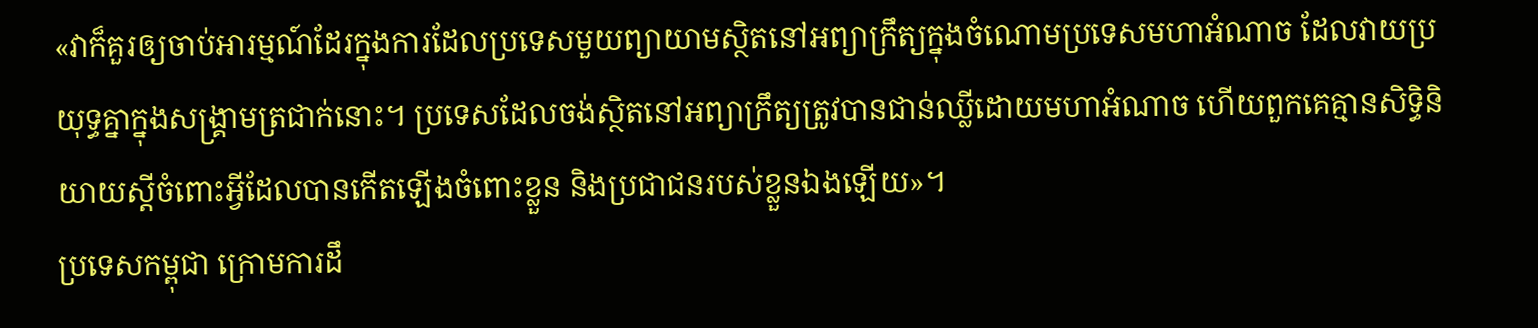«វាក៏គួរឲ្យចាប់អារម្មណ៍ដែរក្នុងការដែលប្រទេសមួយព្យាយាមស្ថិតនៅអព្យាក្រឹត្យក្នុងចំណោមប្រទេសមហាអំណាច ដែលវាយប្រយុទ្ធគ្នាក្នុងសង្គ្រាមត្រជាក់នោះ។ ប្រទេសដែលចង់ស្ថិតនៅអព្យាក្រឹត្យត្រូវបានជាន់ឈ្លីដោយមហាអំណាច ហើយពួកគេគ្មានសិទ្ធិនិយាយស្តីចំពោះអ្វីដែលបានកើតឡើងចំពោះខ្លួន និងប្រជាជនរបស់ខ្លួនឯងឡើយ»។
ប្រទេសកម្ពុជា ក្រោមការដឹ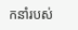កនាំរបស់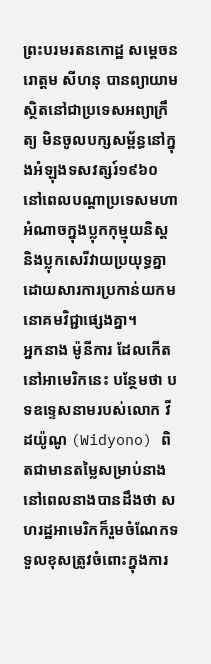ព្រះបរមរតនកោដ្ឋ សម្តេចនរោត្តម សីហនុ បានព្យាយាមស្ថិតនៅជាប្រទេសអព្យាក្រឹត្យ មិនចូលបក្សសម្ព័ន្ធនៅក្នុងអំឡុងទសវត្សរ៍១៩៦០ នៅពេលបណ្តាប្រទេសមហាអំណាចក្នុងប្លុកកុម្មុយនិស្ត និងប្លុកសេរីវាយប្រយុទ្ធគ្នា ដោយសារការប្រកាន់យកមនោគមវិជ្ជាផ្សេងគ្នា។
អ្នកនាង ម៉ូនីការ ដែលកើតនៅអាមេរិកនេះ បន្ថែមថា បទឧទ្ទេសនាមរបស់លោក វីដយ៉ូណូ (Widyono) ពិតជាមានតម្លៃសម្រាប់នាង នៅពេលនាងបានដឹងថា សហរដ្ឋអាមេរិកក៏រួមចំណែកទទួលខុសត្រូវចំពោះក្នុងការ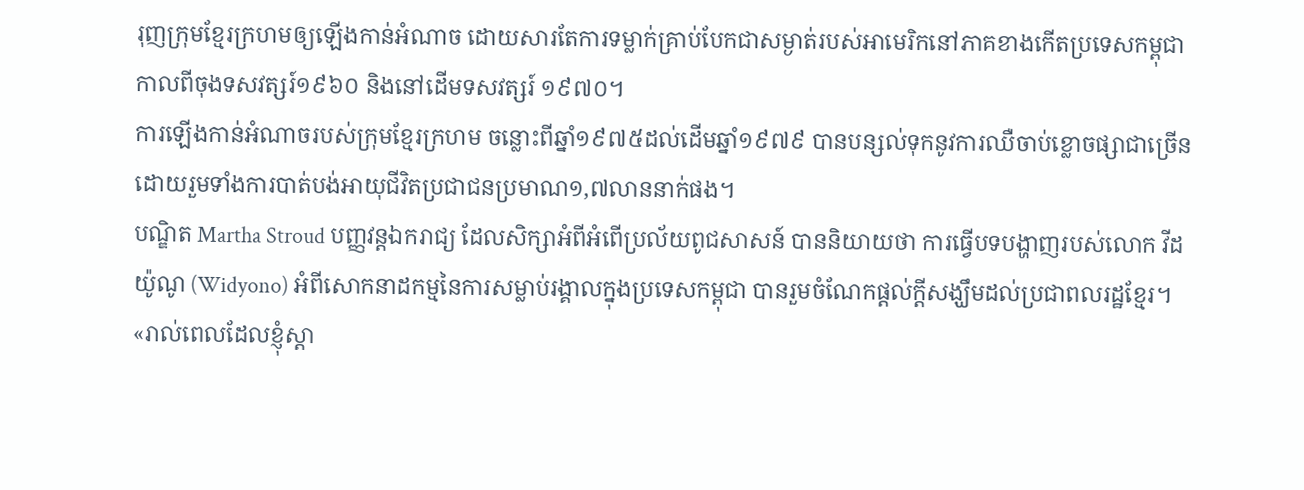រុញក្រុមខ្មែរក្រហមឲ្យឡើងកាន់អំណាច ដោយសារតែការទម្លាក់គ្រាប់បែកជាសម្ងាត់របស់អាមេរិកនៅភាគខាងកើតប្រទេសកម្ពុជាកាលពីចុងទសវត្សរ៍១៩៦០ និងនៅដើមទសវត្សរ៍ ១៩៧០។
ការឡើងកាន់អំណាចរបស់ក្រុមខ្មែរក្រហម ចន្លោះពីឆ្នាំ១៩៧៥ដល់ដើមឆ្នាំ១៩៧៩ បានបន្សល់ទុកនូវការឈឺចាប់ខ្លោចផ្សាជាច្រើន ដោយរួមទាំងការបាត់បង់អាយុជីវិតប្រជាជនប្រមាណ១,៧លាននាក់ផង។
បណ្ឌិត Martha Stroud បញ្ញវន្តឯករាជ្យ ដែលសិក្សាអំពីអំពើប្រល័យពូជសាសន៍ បាននិយាយថា ការធ្វើបទបង្ហាញរបស់លោក វីដយ៉ូណូ (Widyono) អំពីសោកនាដកម្មនៃការសម្លាប់រង្គាលក្នុងប្រទេសកម្ពុជា បានរួមចំណែកផ្តល់ក្តីសង្ឃឹមដល់ប្រជាពលរដ្ឋខ្មែរ។
«រាល់ពេលដែលខ្ញុំស្ដា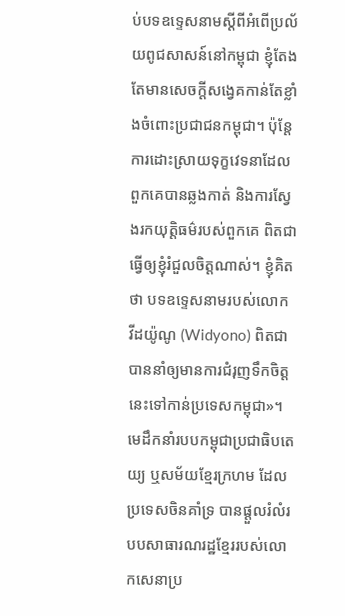ប់បទឧទ្ទេសនាមស្តីពីអំពើប្រល័យពូជសាសន៍នៅកម្ពុជា ខ្ញុំតែងតែមានសេចក្តីសង្វេគកាន់តែខ្លាំងចំពោះប្រជាជនកម្ពុជា។ ប៉ុន្តែការដោះស្រាយទុក្ខវេទនាដែលពួកគេបានឆ្លងកាត់ និងការស្វែងរកយុត្តិធម៌របស់ពួកគេ ពិតជាធ្វើឲ្យខ្ញុំរំជួលចិត្តណាស់។ ខ្ញុំគិតថា បទឧទ្ទេសនាមរបស់លោក វីដយ៉ូណូ (Widyono) ពិតជាបាននាំឲ្យមានការជំរុញទឹកចិត្តនេះទៅកាន់ប្រទេសកម្ពុជា»។
មេដឹកនាំរបបកម្ពុជាប្រជាធិបតេយ្យ ឬសម័យខ្មែរក្រហម ដែលប្រទេសចិនគាំទ្រ បានផ្តួលរំលំរបបសាធារណរដ្ឋខ្មែររបស់លោកសេនាប្រ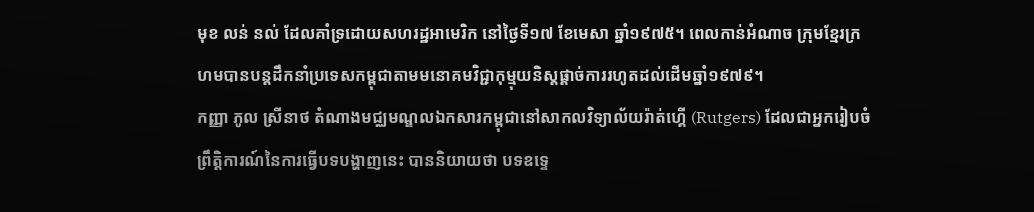មុខ លន់ នល់ ដែលគាំទ្រដោយសហរដ្ឋអាមេរិក នៅថ្ងៃទី១៧ ខែមេសា ឆ្នាំ១៩៧៥។ ពេលកាន់អំណាច ក្រុមខ្មែរក្រហមបានបន្តដឹកនាំប្រទេសកម្ពុជាតាមមនោគមវិជ្ជាកុម្មុយនិស្តផ្តាច់ការរហូតដល់ដើមឆ្នាំ១៩៧៩។
កញ្ញា ភូល ស្រីនាថ តំណាងមជ្ឈមណ្ឌលឯកសារកម្ពុជានៅសាកលវិទ្យាល័យរ៉ាត់ហ្គើ (Rutgers) ដែលជាអ្នករៀបចំព្រឹត្តិការណ៍នៃការធ្វើបទបង្ហាញនេះ បាននិយាយថា បទឧទ្ទេ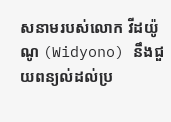សនាមរបស់លោក វីដយ៉ូណូ (Widyono) នឹងជួយពន្យល់ដល់ប្រ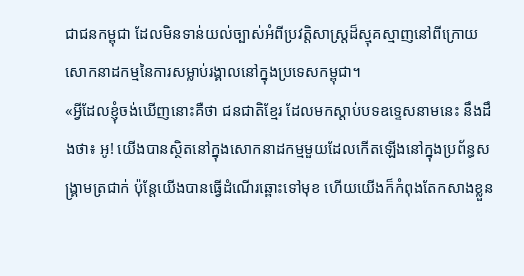ជាជនកម្ពុជា ដែលមិនទាន់យល់ច្បាស់អំពីប្រវត្តិសាស្ត្រដ៏ស្មុគស្មាញនៅពីក្រោយសោកនាដកម្មនៃការសម្លាប់រង្គាលនៅក្នុងប្រទេសកម្ពុជា។
«អ្វីដែលខ្ញុំចង់ឃើញនោះគឺថា ជនជាតិខ្មែរ ដែលមកស្តាប់បទឧទ្ទេសនាមនេះ នឹងដឹងថា៖ អូ! យើងបានស្ថិតនៅក្នុងសោកនាដកម្មមួយដែលកើតឡើងនៅក្នុងប្រព័ន្ធសង្គ្រាមត្រជាក់ ប៉ុន្តែយើងបានធ្វើដំណើរឆ្ពោះទៅមុខ ហើយយើងក៏កំពុងតែកសាងខ្លួន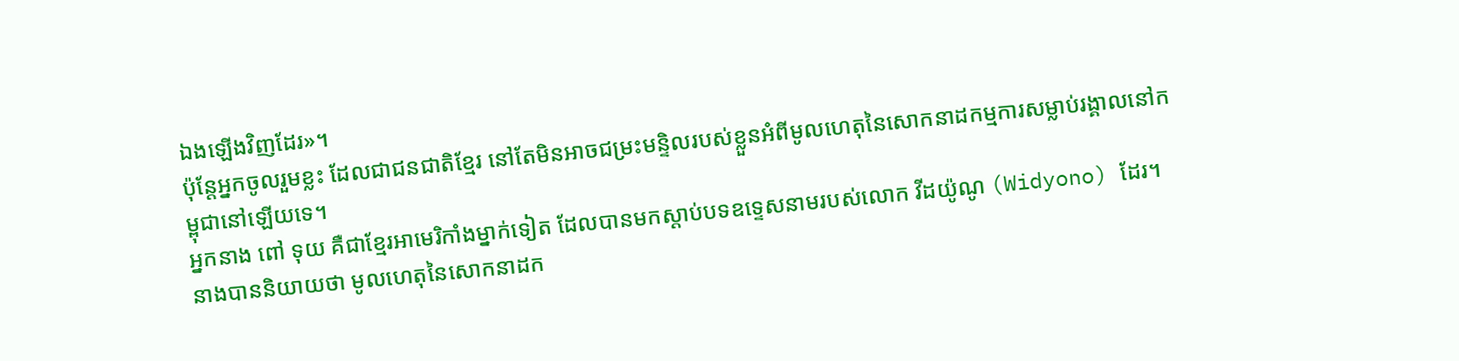ឯងឡើងវិញដែរ»។
ប៉ុន្តែអ្នកចូលរួមខ្លះ ដែលជាជនជាតិខ្មែរ នៅតែមិនអាចជម្រះមន្ទិលរបស់ខ្លួនអំពីមូលហេតុនៃសោកនាដកម្មការសម្លាប់រង្គាលនៅកម្ពុជានៅឡើយទេ។
អ្នកនាង ពៅ ទុយ គឺជាខ្មែរអាមេរិកាំងម្នាក់ទៀត ដែលបានមកស្តាប់បទឧទ្ទេសនាមរបស់លោក វីដយ៉ូណូ (Widyono) ដែរ។ នាងបាននិយាយថា មូលហេតុនៃសោកនាដក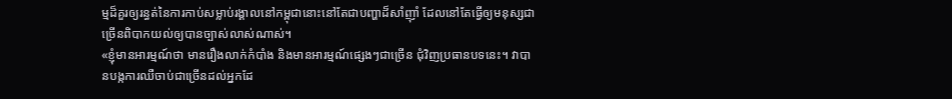ម្មដ៏គួរឲ្យរន្ធត់នៃការកាប់សម្លាប់រង្គាលនៅកម្ពុជានោះនៅតែជាបញ្ហាដ៏សាំញ៉ាំ ដែលនៅតែធ្វើឲ្យមនុស្សជាច្រើនពិបាកយល់ឲ្យបានច្បាស់លាស់ណាស់។
«ខ្ញុំមានអារម្មណ៍ថា មានរឿងលាក់កំបាំង និងមានអារម្មណ៍ផ្សេងៗជាច្រើន ជុំវិញប្រធានបទនេះ។ វាបានបង្កការឈឺចាប់ជាច្រើនដល់អ្នកដែ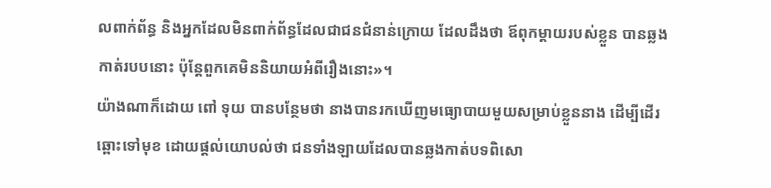លពាក់ព័ន្ធ និងអ្នកដែលមិនពាក់ព័ន្ធដែលជាជនជំនាន់ក្រោយ ដែលដឹងថា ឪពុកម្តាយរបស់ខ្លួន បានឆ្លងកាត់របបនោះ ប៉ុន្តែពួកគេមិននិយាយអំពីរឿងនោះ»។
យ៉ាងណាក៏ដោយ ពៅ ទុយ បានបន្ថែមថា នាងបានរកឃើញមធ្យោបាយមួយសម្រាប់ខ្លួននាង ដើម្បីដើរឆ្ពោះទៅមុខ ដោយផ្តល់យោបល់ថា ជនទាំងឡាយដែលបានឆ្លងកាត់បទពិសោ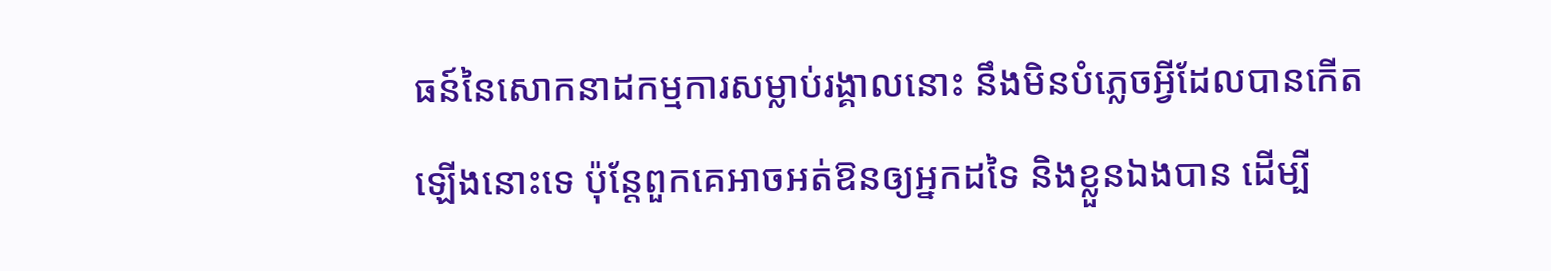ធន៍នៃសោកនាដកម្មការសម្លាប់រង្គាលនោះ នឹងមិនបំភ្លេចអ្វីដែលបានកើតឡើងនោះទេ ប៉ុន្តែពួកគេអាចអត់ឱនឲ្យអ្នកដទៃ និងខ្លួនឯងបាន ដើម្បី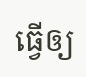ធ្វើឲ្យ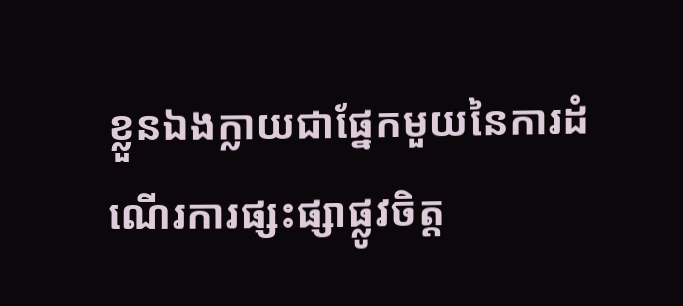ខ្លួនឯងក្លាយជាផ្នែកមួយនៃការដំណើរការផ្សះផ្សាផ្លូវចិត្ត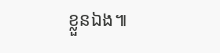ខ្លួនឯង៕